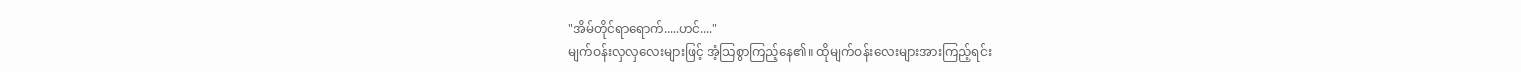"အိမ်တိုင်ရာရောက်.....ဟင်...."
မျက်ဝန်းလှလှလေးများဖြင့် အံ့သြစွာကြည့်နေ၏။ ထိုမျက်ဝန်းလေးများအားကြည့်ရင်း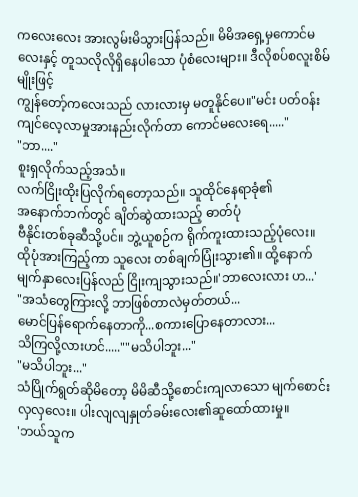ကလေးလေး အားလွမ်းမိသွားပြန်သည်။ မိမိအရှေ့မှကောင်မလေးနှင့် တူသလိုလိုရှိနေပါသော ပုံစံလေးများ။ ဒီလိုစပ်စလူးစိမ်မျိုးဖြင့်
ကျွန်တော့်ကလေးသည် လားလားမှ မတူနိုင်ပေ။"မင်း ပတ်ဝန်းကျင်လေ့လာမှုအားနည်းလိုက်တာ ကောင်မလေးရေ....."
"ဘာ...."
စူးရှလိုက်သည့်အသံ။
လက်ငြိုးထိုးပြလိုက်ရတော့သည်။ သူထိုင်နေရာခုံ၏
အနောက်ဘက်တွင် ချိတ်ဆွဲထားသည့် ဓာတ်ပုံ
ဗီနိုင်းတစ်ခုဆီသို့ပင်။ ဘွဲ့ယူစဉ်က ရိုက်ကူးထားသည့်ပုံလေး။ ထိုပုံအားကြည့်ကာ သူလေး တစ်ချက်ပြုံးသွား၏။ ထို့နောက် မျက်နှာလေးပြန်လည် ငြိုးကျသွားသည်။'ဘာလေးလား ဟ...'
"အသံတွေကြားလို့ ဘာဖြစ်တာလဲမှတ်တယ်...
မောင်ပြန်ရောက်နေတာကို...စကားပြောနေတာလား...
သိကြလို့လားဟင်.....""မသိပါဘူး..."
"မသိပါဘူး..."
သံပြိုက်ရွတ်ဆိုမိတော့ မိမိဆီသို့စောင်းကျလာသော မျက်စောင်းလှလှလေး။ ပါးလျလျနှုတ်ခမ်းလေး၏ဆူထော်ထားမှု။
'ဘယ်သူက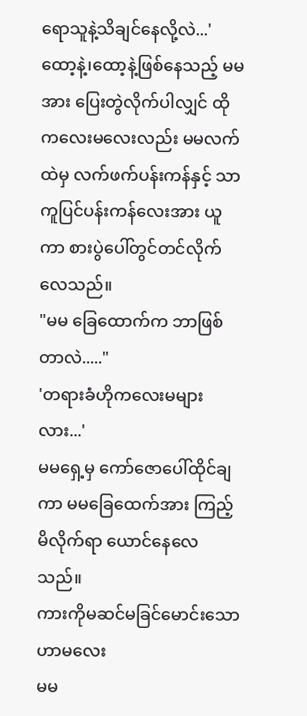ရောသူနဲ့သိချင်နေလို့လဲ...'
ထော့နဲ့၊ထော့နဲ့ဖြစ်နေသည့် မမအား ပြေးတွဲလိုက်ပါလျှင် ထိုကလေးမလေးလည်း မမလက်ထဲမှ လက်ဖက်ပန်းကန်နှင့် သာကူပြင်ပန်းကန်လေးအား ယူကာ စားပွဲပေါ်တွင်တင်လိုက်လေသည်။
"မမ ခြေထောက်က ဘာဖြစ်တာလဲ....."
'တရားခံဟိုကလေးမများလား...'
မမရှေ့မှ ကော်ဇောပေါ်ထိုင်ချကာ မမခြေထေက်အား ကြည့်မိလိုက်ရာ ယောင်နေလေသည်။
ကားကိုမဆင်မခြင်မောင်းသော ဟာမလေး
မမ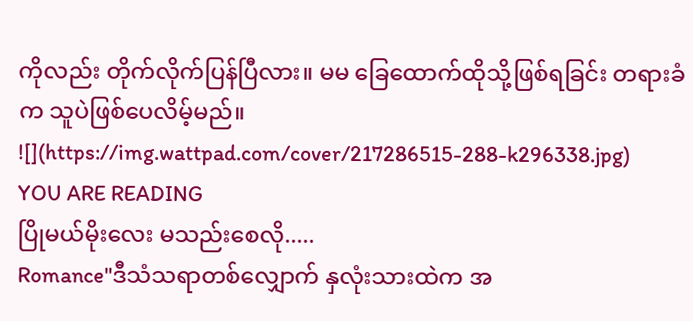ကိုလည်း တိုက်လိုက်ပြန်ပြီလား။ မမ ခြေထောက်ထိုသို့ဖြစ်ရခြင်း တရားခံက သူပဲဖြစ်ပေလိမ့်မည်။
![](https://img.wattpad.com/cover/217286515-288-k296338.jpg)
YOU ARE READING
ပြိုမယ်မိုးလေး မသည်းစေလို.....
Romance"ဒီသံသရာတစ်လျှောက် နှလုံးသားထဲက အ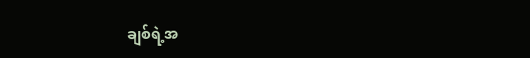ချစ်ရဲ့အ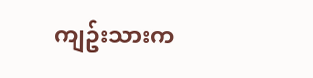ကျဥ်းသားက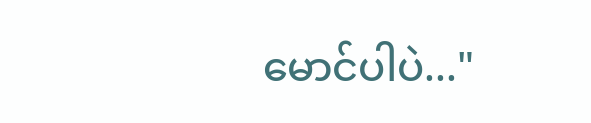မောင်ပါပဲ..."